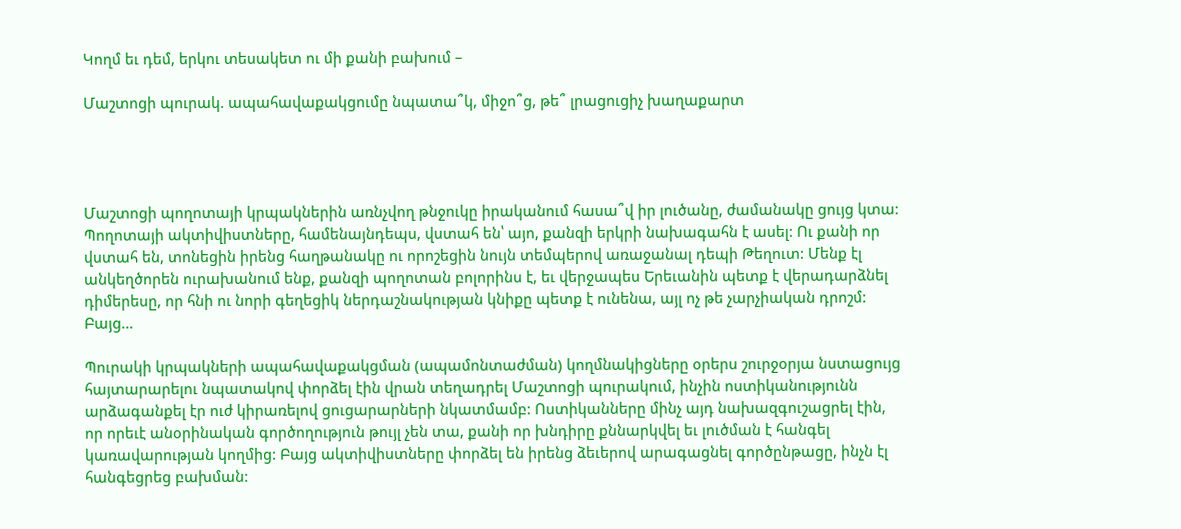Կողմ եւ դեմ, երկու տեսակետ ու մի քանի բախում –

Մաշտոցի պուրակ. ապահավաքակցումը նպատա՞կ, միջո՞ց, թե՞ լրացուցիչ խաղաքարտ




Մաշտոցի պողոտայի կրպակներին առնչվող թնջուկը իրականում հասա՞վ իր լուծանը, ժամանակը ցույց կտա: Պողոտայի ակտիվիստները, համենայնդեպս, վստահ են՝ այո, քանզի երկրի նախագահն է ասել: Ու քանի որ վստահ են, տոնեցին իրենց հաղթանակը ու որոշեցին նույն տեմպերով առաջանալ դեպի Թեղուտ: Մենք էլ անկեղծորեն ուրախանում ենք, քանզի պողոտան բոլորինս է, եւ վերջապես Երեւանին պետք է վերադարձնել դիմերեսը, որ հնի ու նորի գեղեցիկ ներդաշնակության կնիքը պետք է ունենա, այլ ոչ թե չարչիական դրոշմ: Բայց…

Պուրակի կրպակների ապահավաքակցման (ապամոնտաժման) կողմնակիցները օրերս շուրջօրյա նստացույց հայտարարելու նպատակով փորձել էին վրան տեղադրել Մաշտոցի պուրակում, ինչին ոստիկանությունն արձագանքել էր ուժ կիրառելով ցուցարարների նկատմամբ: Ոստիկանները մինչ այդ նախազգուշացրել էին, որ որեւէ անօրինական գործողություն թույլ չեն տա, քանի որ խնդիրը քննարկվել եւ լուծման է հանգել կառավարության կողմից: Բայց ակտիվիստները փորձել են իրենց ձեւերով արագացնել գործընթացը, ինչն էլ հանգեցրեց բախման: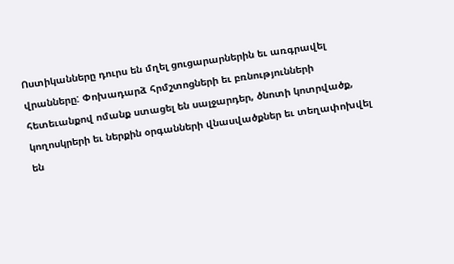Ոստիկանները դուրս են մղել ցուցարարներին եւ առգրավել վրանները: Փոխադարձ հրմշտոցների եւ բռնությունների հետեւանքով ոմանք ստացել են սալջարդեր, ծնոտի կոտրվածք, կողոսկրերի եւ ներքին օրգանների վնասվածքներ եւ տեղափոխվել են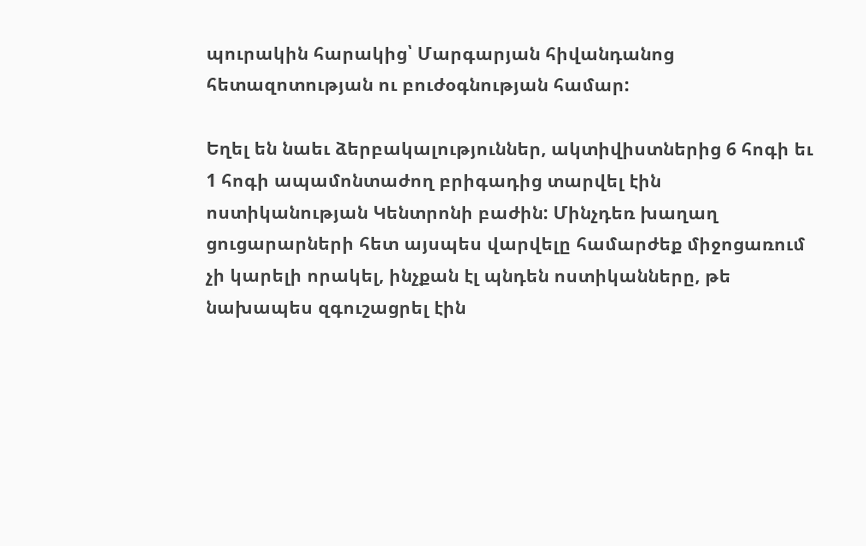պուրակին հարակից՝ Մարգարյան հիվանդանոց հետազոտության ու բուժօգնության համար:

Եղել են նաեւ ձերբակալություններ, ակտիվիստներից 6 հոգի եւ 1 հոգի ապամոնտաժող բրիգադից տարվել էին ոստիկանության Կենտրոնի բաժին: Մինչդեռ խաղաղ ցուցարարների հետ այսպես վարվելը համարժեք միջոցառում չի կարելի որակել, ինչքան էլ պնդեն ոստիկանները, թե նախապես զգուշացրել էին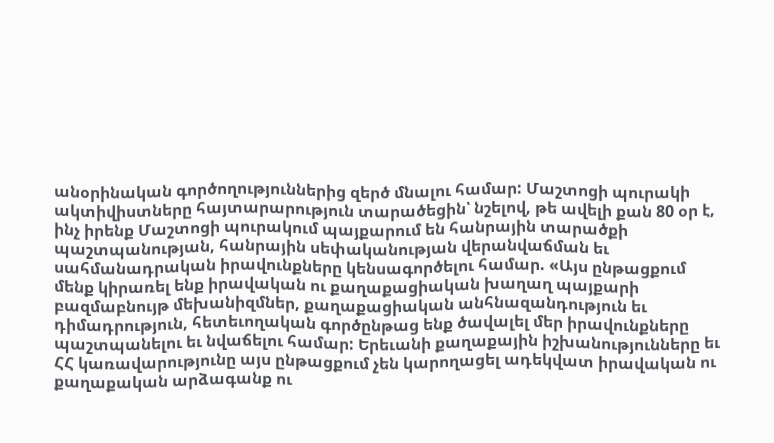անօրինական գործողություններից զերծ մնալու համար: Մաշտոցի պուրակի ակտիվիստները հայտարարություն տարածեցին՝ նշելով, թե ավելի քան 80 օր է, ինչ իրենք Մաշտոցի պուրակում պայքարում են հանրային տարածքի պաշտպանության, հանրային սեփականության վերանվաճման եւ սահմանադրական իրավունքները կենսագործելու համար. «Այս ընթացքում մենք կիրառել ենք իրավական ու քաղաքացիական խաղաղ պայքարի բազմաբնույթ մեխանիզմներ, քաղաքացիական անհնազանդություն եւ դիմադրություն, հետեւողական գործընթաց ենք ծավալել մեր իրավունքները պաշտպանելու եւ նվաճելու համար: Երեւանի քաղաքային իշխանությունները եւ ՀՀ կառավարությունը այս ընթացքում չեն կարողացել ադեկվատ իրավական ու քաղաքական արձագանք ու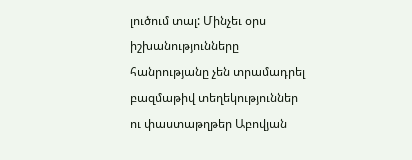լուծում տալ: Մինչեւ օրս իշխանությունները հանրությանը չեն տրամադրել բազմաթիվ տեղեկություններ ու փաստաթղթեր Աբովյան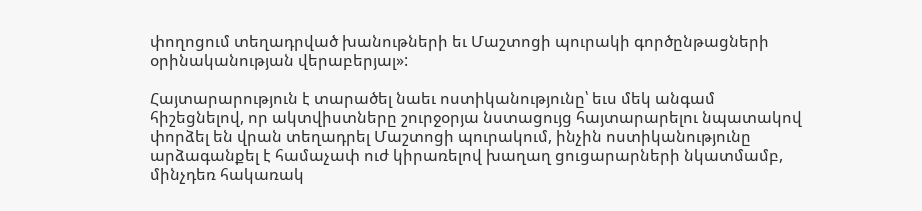փողոցում տեղադրված խանութների եւ Մաշտոցի պուրակի գործընթացների օրինականության վերաբերյալ»:

Հայտարարություն է տարածել նաեւ ոստիկանությունը՝ եւս մեկ անգամ հիշեցնելով, որ ակտվիստները շուրջօրյա նստացույց հայտարարելու նպատակով փորձել են վրան տեղադրել Մաշտոցի պուրակում, ինչին ոստիկանությունը արձագանքել է համաչափ ուժ կիրառելով խաղաղ ցուցարարների նկատմամբ, մինչդեռ հակառակ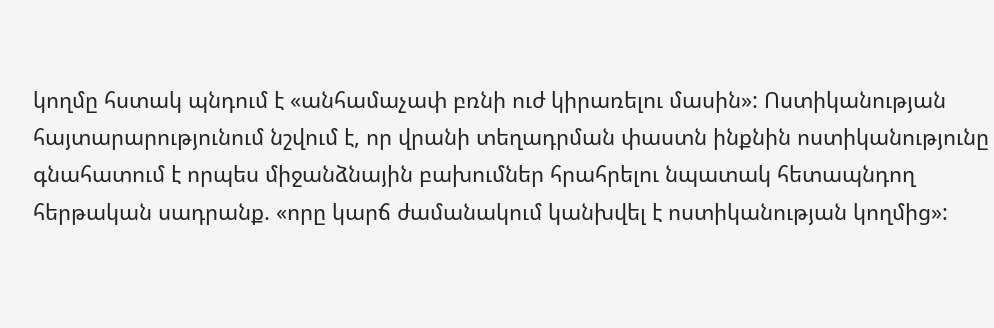կողմը հստակ պնդում է «անհամաչափ բռնի ուժ կիրառելու մասին»: Ոստիկանության հայտարարությունում նշվում է, որ վրանի տեղադրման փաստն ինքնին ոստիկանությունը գնահատում է որպես միջանձնային բախումներ հրահրելու նպատակ հետապնդող հերթական սադրանք. «որը կարճ ժամանակում կանխվել է ոստիկանության կողմից»: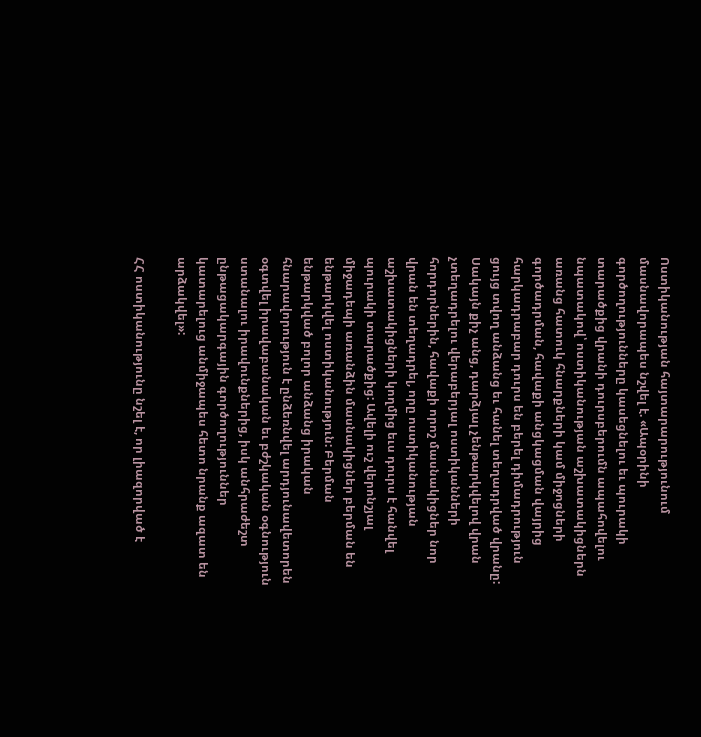Ոստիկանության հայտարարությունում մասնավորապես նշվել է. «Ապօրինի գործողությունները կասեցնելու եւ պուրակի տարածքից վրանի դուրսբերումն ապահովելու նպատակով՝ ոստիկանության աշխատակիցներն առանց հատուկ հնարքների կամ միջոցների գործադրման, հավաքի անցկացման վայրից հարկադրաբար դուրս են բերել դիմադրություն ցույց տվող անձանց եւ հանել տեղադրված վրանը: Սակայն քիչ անց, դարձյալ չենթարկվելով վրան չտեղադրելու վերաբերյալ ոստիկանների հորդորներին, հավաքի որոշ մասնակիցներ նոր վրան են տեղադրել, որը ոստիկանության աշխատակիցների կողմից եւս դուրս է հանվել պուրակի տարածքից: Ավելի ուշ վերոնշյալ միջադեպի առանձին մասնակիցներ բերման են ենթարկվել ոստիկանություն: Բերման ենթարկված բոլոր անձանց իրական հնարավորություն է ընձեռնվել արդյունավետորեն օգտվել իրավաբանական եւ բժշկական օգնություն ստանալու իրավունքներից, իսկ անհրաժեշտ ընթացակարգային գործողություններ կատարելուց անմիջապես հետո նրանք ազատ են արձակվել»:

ՀՀ ոստիկանությունը նշել է, որ լիազորված է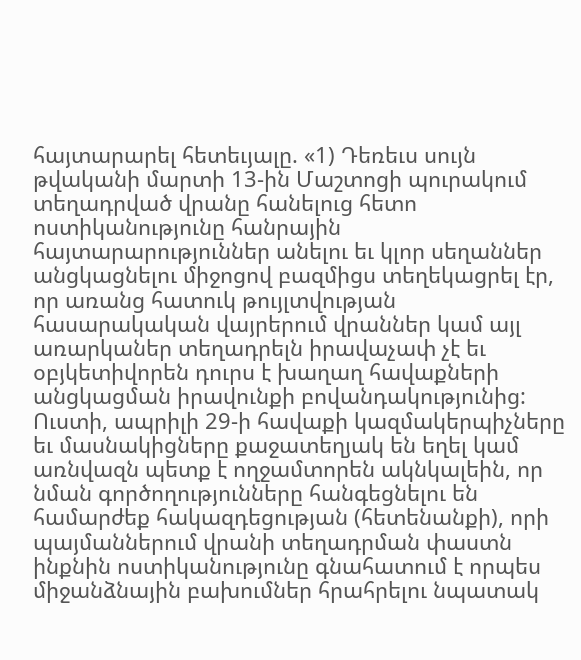հայտարարել հետեւյալը. «1) Դեռեւս սույն թվականի մարտի 13-ին Մաշտոցի պուրակում տեղադրված վրանը հանելուց հետո ոստիկանությունը հանրային հայտարարություններ անելու եւ կլոր սեղաններ անցկացնելու միջոցով բազմիցս տեղեկացրել էր, որ առանց հատուկ թույլտվության հասարակական վայրերում վրաններ կամ այլ առարկաներ տեղադրելն իրավաչափ չէ եւ օբյկետիվորեն դուրս է խաղաղ հավաքների անցկացման իրավունքի բովանդակությունից: Ուստի, ապրիլի 29-ի հավաքի կազմակերպիչները եւ մասնակիցները քաջատեղյակ են եղել կամ առնվազն պետք է ողջամտորեն ակնկալեին, որ նման գործողությունները հանգեցնելու են համարժեք հակազդեցության (հետենանքի), որի պայմաններում վրանի տեղադրման փաստն ինքնին ոստիկանությունը գնահատում է որպես միջանձնային բախումներ հրահրելու նպատակ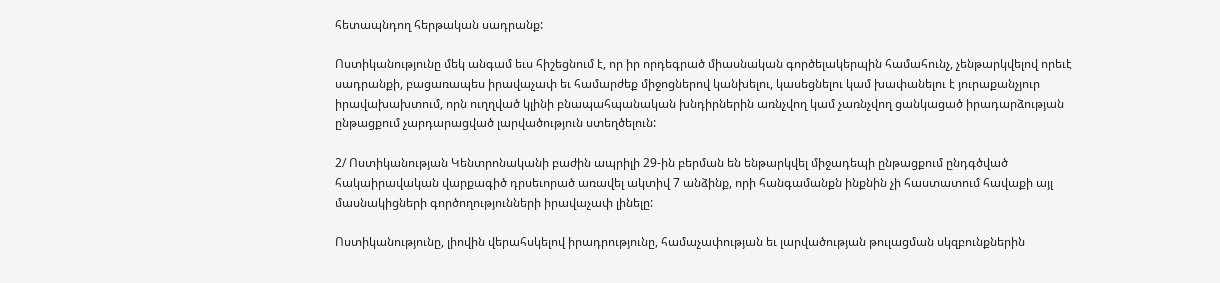հետապնդող հերթական սադրանք:

Ոստիկանությունը մեկ անգամ եւս հիշեցնում է, որ իր որդեգրած միասնական գործելակերպին համահունչ, չենթարկվելով որեւէ սադրանքի, բացառապես իրավաչափ եւ համարժեք միջոցներով կանխելու, կասեցնելու կամ խափանելու է յուրաքանչյուր իրավախախտում, որն ուղղված կլինի բնապահպանական խնդիրներին առնչվող կամ չառնչվող ցանկացած իրադարձության ընթացքում չարդարացված լարվածություն ստեղծելուն:

2/ Ոստիկանության Կենտրոնականի բաժին ապրիլի 29-ին բերման են ենթարկվել միջադեպի ընթացքում ընդգծված հակաիրավական վարքագիծ դրսեւորած առավել ակտիվ 7 անձինք, որի հանգամանքն ինքնին չի հաստատում հավաքի այլ մասնակիցների գործողությունների իրավաչափ լինելը:

Ոստիկանությունը, լիովին վերահսկելով իրադրությունը, համաչափության եւ լարվածության թուլացման սկզբունքներին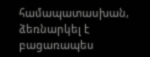համապատասխան, ձեռնարկել է բացառապես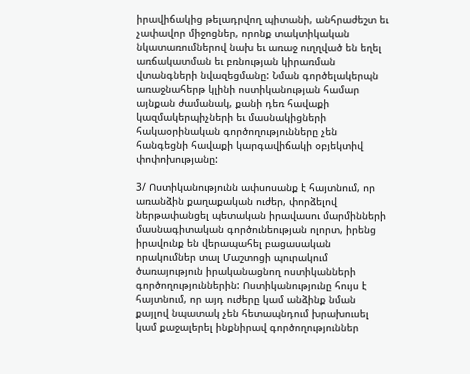իրավիճակից թելադրվող պիտանի, անհրաժեշտ եւ չափավոր միջոցներ, որոնք տակտիկական նկատառումներով նախ եւ առաջ ուղղված են եղել առճակատման եւ բռնության կիրառման վտանգների նվազեցմանը: Նման գործելակերպն առաջնահերթ կլինի ոստիկանության համար այնքան ժամանակ, քանի դեռ հավաքի կազմակերպիչների եւ մասնակիցների հակաօրինական գործողությունները չեն հանգեցնի հավաքի կարգավիճակի օբյեկտիվ փոփոխությանը:

3/ Ոստիկանությունն ափսոսանք է հայտնում, որ առանձին քաղաքական ուժեր, փորձելով ներթափանցել պետական իրավասու մարմինների մասնագիտական գործունեության ոլորտ, իրենց իրավունք են վերապահել բացասական որակումներ տալ Մաշտոցի պուրակում ծառայություն իրականացնող ոստիկանների գործողություններին: Ոստիկանությունը հույս է հայտնում, որ այդ ուժերը կամ անձինք նման քայլով նպատակ չեն հետապնդում խրախուսել կամ քաջալերել ինքնիրավ գործողություններ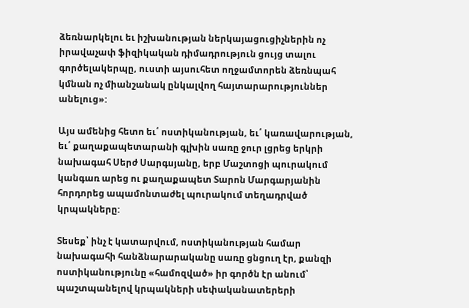ձեռնարկելու եւ իշխանության ներկայացուցիչներին ոչ իրավաչափ ֆիզիկական դիմադրություն ցույց տալու գործելակերպը, ուստի այսուհետ ողջամտորեն ձեռնպահ կմնան ոչ միանշանակ ընկալվող հայտարարություններ անելուց»:

Այս ամենից հետո եւ՛ ոստիկանության, եւ՛ կառավարության, եւ՛ քաղաքապետարանի գլխին սառը ջուր լցրեց երկրի նախագահ Սերժ Սարգսյանը, երբ Մաշտոցի պուրակում կանգառ արեց ու քաղաքապետ Տարոն Մարգարյանին հորդորեց ապամոնտաժել պուրակում տեղադրված կրպակները:

Տեսեք՝ ինչ է կատարվում, ոստիկանության համար նախագահի հանձնարարականը սառը ցնցուղ էր, քանզի ոստիկանությունը «համոզված» իր գործն էր անում՝ պաշտպանելով կրպակների սեփականատերերի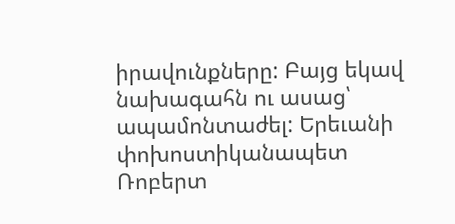իրավունքները: Բայց եկավ նախագահն ու ասաց՝ ապամոնտաժել: Երեւանի փոխոստիկանապետ Ռոբերտ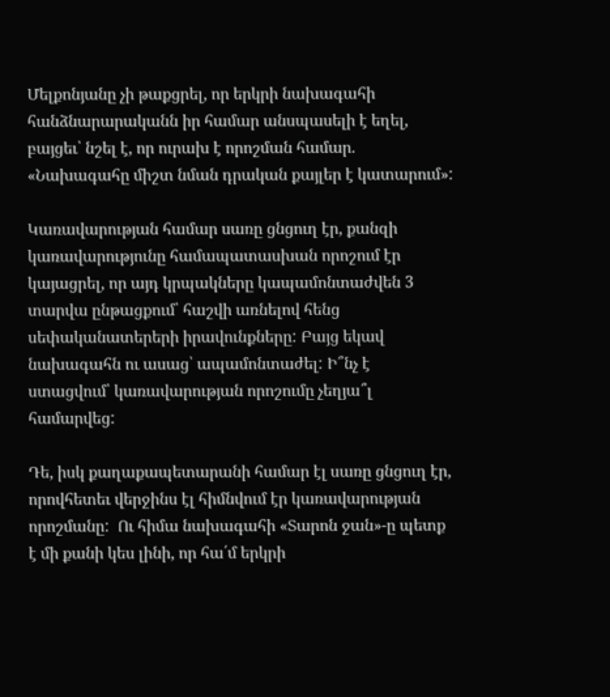Մելքոնյանը չի թաքցրել, որ երկրի նախագահի հանձնարարականն իր համար անսպասելի է եղել, բայցեւ՝ նշել է, որ ուրախ է որոշման համար. «Նախագահը միշտ նման դրական քայլեր է կատարում»:

Կառավարության համար սառը ցնցուղ էր, քանզի կառավարությունը համապատասխան որոշում էր կայացրել, որ այդ կրպակները կապամոնտաժվեն 3 տարվա ընթացքում՝ հաշվի առնելով հենց սեփականատերերի իրավունքները: Բայց եկավ նախագահն ու ասաց՝ ապամոնտաժել: Ի՞նչ է ստացվում՝ կառավարության որոշումը չեղյա՞լ համարվեց:

Դե, իսկ քաղաքապետարանի համար էլ սառը ցնցուղ էր, որովհետեւ վերջինս էլ հիմնվում էր կառավարության որոշմանը:  Ու հիմա նախագահի «Տարոն ջան»-ը պետք է մի քանի կես լինի, որ հա՛մ երկրի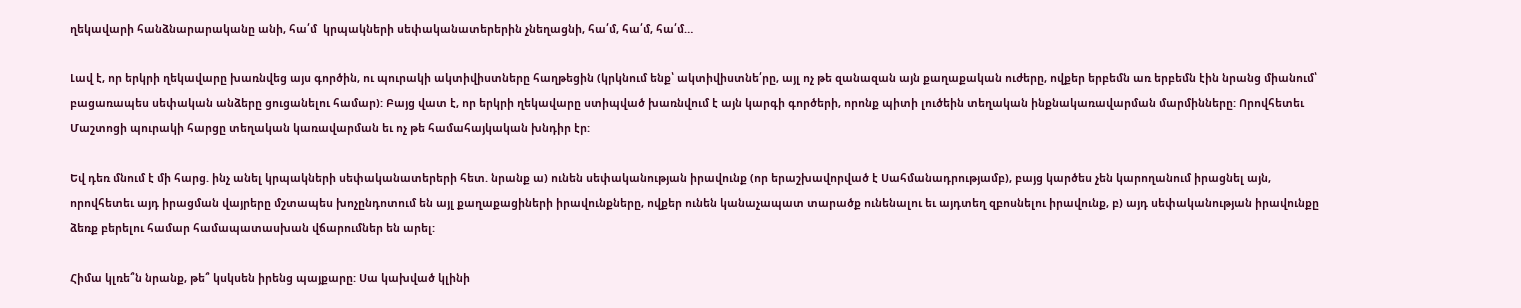ղեկավարի հանձնարարականը անի, հա՛մ  կրպակների սեփականատերերին չնեղացնի, հա՛մ, հա՛մ, հա՛մ…

Լավ է, որ երկրի ղեկավարը խառնվեց այս գործին, ու պուրակի ակտիվիստները հաղթեցին (կրկնում ենք՝ ակտիվիստնե՛րը, այլ ոչ թե զանազան այն քաղաքական ուժերը, ովքեր երբեմն առ երբեմն էին նրանց միանում՝ բացառապես սեփական անձերը ցուցանելու համար): Բայց վատ է, որ երկրի ղեկավարը ստիպված խառնվում է այն կարգի գործերի, որոնք պիտի լուծեին տեղական ինքնակառավարման մարմինները: Որովհետեւ Մաշտոցի պուրակի հարցը տեղական կառավարման եւ ոչ թե համահայկական խնդիր էր:

Եվ դեռ մնում է մի հարց. ինչ անել կրպակների սեփականատերերի հետ. նրանք ա) ունեն սեփականության իրավունք (որ երաշխավորված է Սահմանադրությամբ), բայց կարծես չեն կարողանում իրացնել այն, որովհետեւ այդ իրացման վայրերը մշտապես խոչընդոտում են այլ քաղաքացիների իրավունքները, ովքեր ունեն կանաչապատ տարածք ունենալու եւ այդտեղ զբոսնելու իրավունք, բ) այդ սեփականության իրավունքը ձեռք բերելու համար համապատասխան վճարումներ են արել:

Հիմա կլռե՞ն նրանք, թե՞ կսկսեն իրենց պայքարը: Սա կախված կլինի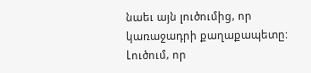նաեւ այն լուծումից, որ կառաջադրի քաղաքապետը: Լուծում, որ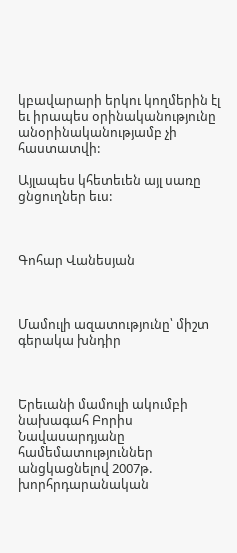կբավարարի երկու կողմերին էլ եւ իրապես օրինականությունը անօրինականությամբ չի հաստատվի:

Այլապես կհետեւեն այլ սառը ցնցուղներ եւս:



Գոհար Վանեսյան



Մամուլի ազատությունը՝ միշտ գերակա խնդիր



Երեւանի մամուլի ակումբի նախագահ Բորիս Նավասարդյանը համեմատություններ անցկացնելով 2007թ. խորհրդարանական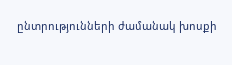ընտրությունների ժամանակ խոսքի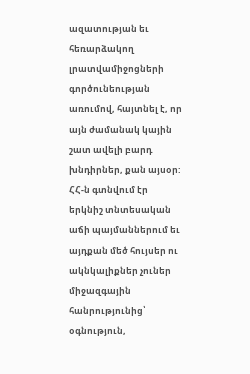ազատության եւ հեռարձակող լրատվամիջոցների գործունեության առումով, հայտնել է, որ այն ժամանակ կային շատ ավելի բարդ խնդիրներ, քան այսօր: ՀՀ-ն գտնվում էր երկնիշ տնտեսական աճի պայմաններում եւ այդքան մեծ հույսեր ու ակնկալիքներ չուներ միջազգային հանրությունից՝ օգնություն,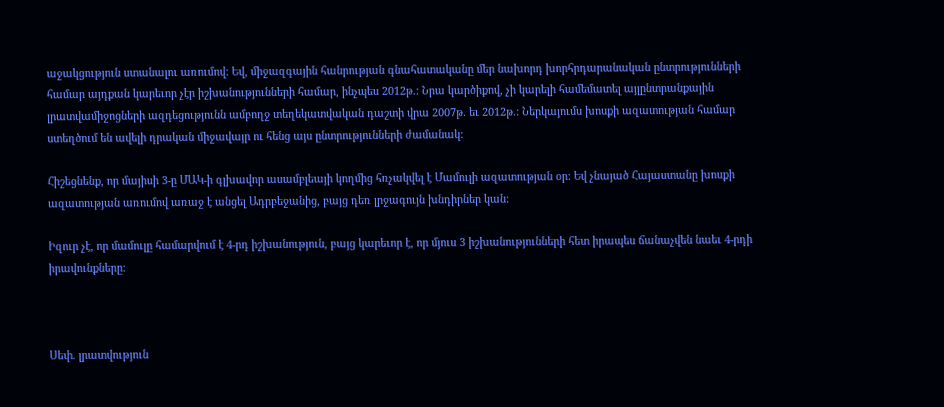աջակցություն ստանալու առումով: Եվ, միջազգային հանրության գնահատականը մեր նախորդ խորհրդարանական ընտրությունների համար այդքան կարեւոր չէր իշխանությունների համար, ինչպես 2012թ.: Նրա կարծիքով, չի կարելի համեմատել այլընտրանքային լրատվամիջոցների ազդեցությունն ամբողջ տեղեկատվական դաշտի վրա 2007թ. եւ 2012թ.: Ներկայումս խոսքի ազատության համար ստեղծում են ավելի դրական միջավայր ու հենց այս ընտրությունների ժամանակ:

Հիշեցնենք, որ մայիսի 3-ը ՄԱԿ-ի գլխավոր ասամբլեայի կողմից հռչակվել է Մամուլի ազատության օր: Եվ չնայած Հայաստանը խոսքի ազատության առումով առաջ է անցել Ադրբեջանից, բայց դեռ լրջագույն խնդիրներ կան:

Իզուր չէ, որ մամուլը համարվում է 4-րդ իշխանություն, բայց կարեւոր է, որ մյուս 3 իշխանությունների հետ իրապես ճանաչվեն նաեւ 4-րդի իրավունքները:



Սեփ. լրատվություն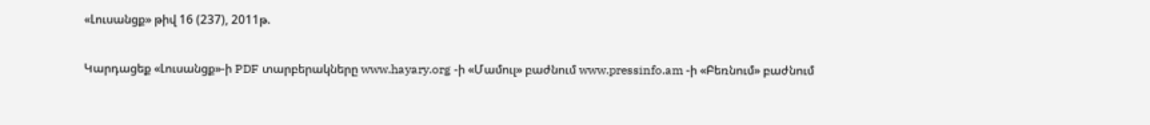«Լուսանցք» թիվ 16 (237), 2011թ.

Կարդացեք «Լուսանցք»-ի PDF տարբերակները www.hayary.org -ի «Մամուլ» բաժնում www.pressinfo.am -ի «Բեռնում» բաժնում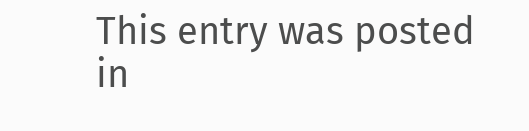This entry was posted in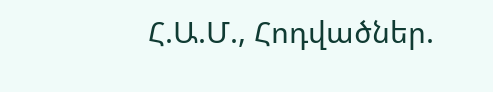Հ.Ա.Մ., Հոդվածներ.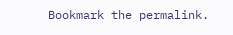Bookmark the permalink.